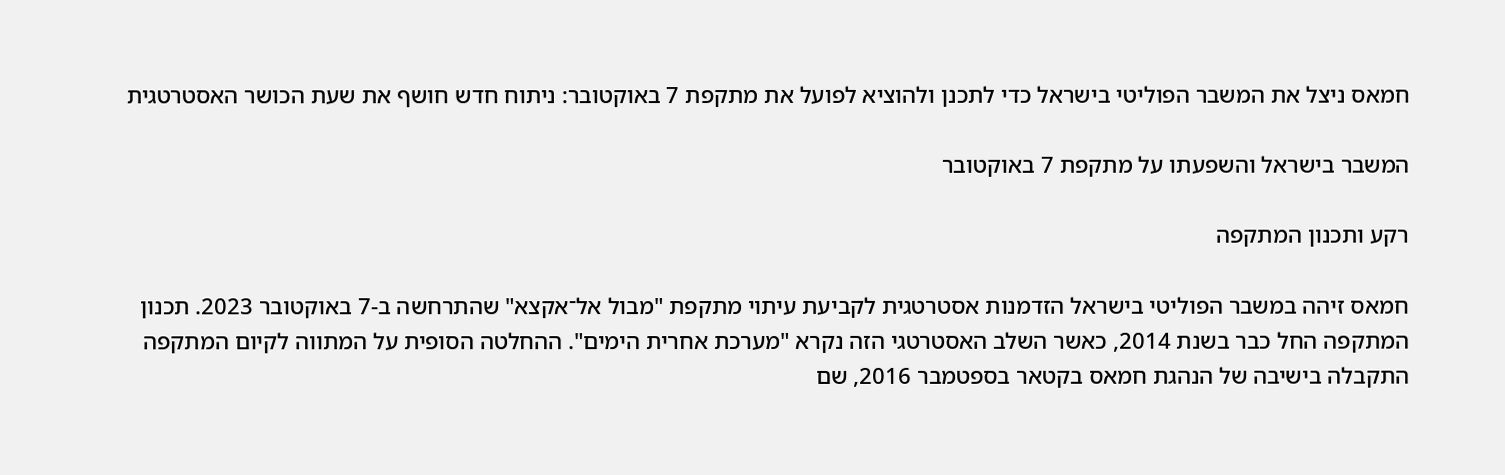חמאס ניצל את המשבר הפוליטי בישראל כדי לתכנן ולהוציא לפועל את מתקפת 7 באוקטובר: ניתוח חדש חושף את שעת הכושר האסטרטגית

המשבר בישראל והשפעתו על מתקפת 7 באוקטובר

רקע ותכנון המתקפה

חמאס זיהה במשבר הפוליטי בישראל הזדמנות אסטרטגית לקביעת עיתוי מתקפת "מבול אל־אקצא" שהתרחשה ב-7 באוקטובר 2023. תכנון המתקפה החל כבר בשנת 2014, כאשר השלב האסטרטגי הזה נקרא "מערכת אחרית הימים". ההחלטה הסופית על המתווה לקיום המתקפה התקבלה בישיבה של הנהגת חמאס בקטאר בספטמבר 2016, שם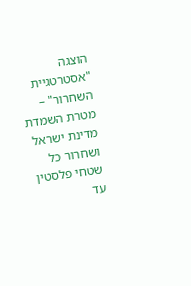הוצגה "אסטרטגיית השחרור" – מטרת השמדת מדינת ישראל ושחרור כל שטחי פלסטין עד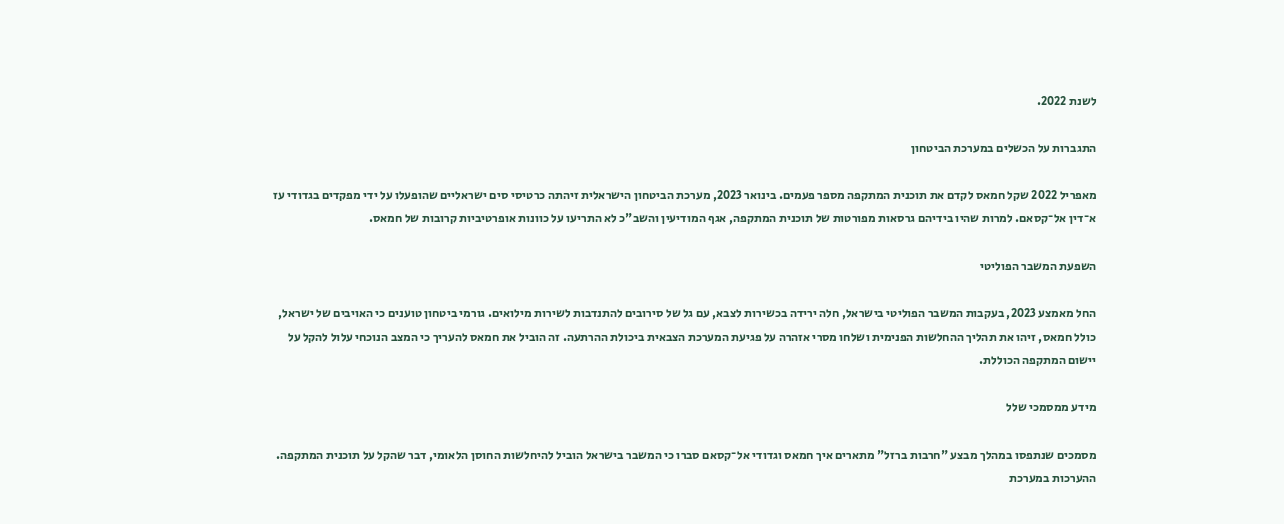לשנת 2022.

התגברות על הכשלים במערכת הביטחון

מאפריל 2022 שקל חמאס לקדם את תוכנית המתקפה מספר פעמים. בינואר 2023, מערכת הביטחון הישראלית זיהתה כרטיסי סים ישראליים שהופעלו על ידי מפקדים בגדודי עז א־דין אל־קסאם. למרות שהיו בידיהם גרסאות מפורטות של תוכנית המתקפה, אגף המודיעין והשב"כ לא התריעו על כוונות אופרטיביות קרובות של חמאס.

השפעת המשבר הפוליטי

החל מאמצע 2023, בעקבות המשבר הפוליטי בישראל, חלה ירידה בכשירות לצבא, עם גל של סירובים להתנדבות לשירות מילואים. גורמי ביטחון טוענים כי האויבים של ישראל, כולל חמאס, זיהו את תהליך ההחלשות הפנימית ושלחו מסרי אזהרה על פגיעת המערכת הצבאית ביכולת ההרתעה. זה הוביל את חמאס להעריך כי המצב הנוכחי עלול להקל על יישום המתקפה הכוללת.

מידע ממסמכי שלל

מסמכים שנתפסו במהלך מבצע "חרבות ברזל" מתארים איך חמאס וגדודי אל־קסאם סברו כי המשבר בישראל הוביל להיחלשות החוסן הלאומי, דבר שהקל על תוכנית המתקפה. ההערכות במערכת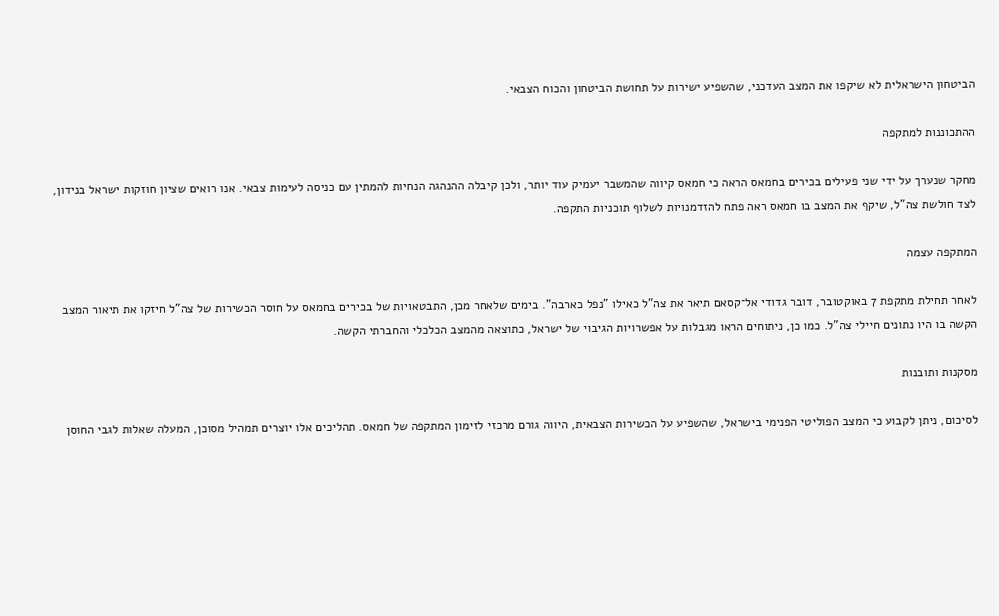הביטחון הישראלית לא שיקפו את המצב העדכני, שהשפיע ישירות על תחושת הביטחון והכוח הצבאי.

ההתכוננות למתקפה

מחקר שנערך על ידי שני פעילים בכירים בחמאס הראה כי חמאס קיווה שהמשבר יעמיק עוד יותר, ולכן קיבלה ההנהגה הנחיות להמתין עם כניסה לעימות צבאי. אנו רואים שציון חוזקות ישראל בנידון, לצד חולשת צה"ל, שיקף את המצב בו חמאס ראה פתח להזדמנויות לשלוף תוכניות התקפה.

המתקפה עצמה

לאחר תחילת מתקפת 7 באוקטובר, דובר גדודי אל־קסאם תיאר את צה"ל כאילו "נפל כארבה". בימים שלאחר מכן, התבטאויות של בכירים בחמאס על חוסר הכשירות של צה"ל חיזקו את תיאור המצב הקשה בו היו נתונים חיילי צה"ל. כמו כן, ניתוחים הראו מגבלות על אפשרויות הגיבוי של ישראל, כתוצאה מהמצב הכלכלי והחברתי הקשה.

מסקנות ותובנות

לסיכום, ניתן לקבוע כי המצב הפוליטי הפנימי בישראל, שהשפיע על הכשירות הצבאית, היווה גורם מרכזי לזימון המתקפה של חמאס. תהליכים אלו יוצרים תמהיל מסוכן, המעלה שאלות לגבי החוסן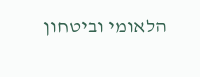הלאומי וביטחון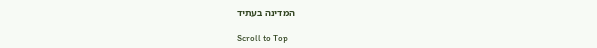המדינה בעתיד

Scroll to Top